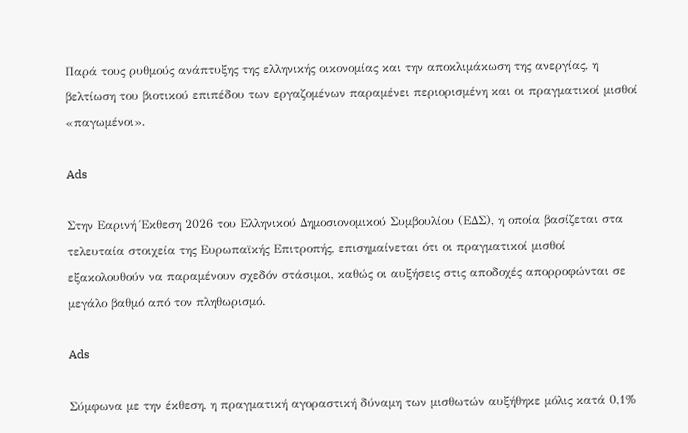Παρά τους ρυθμούς ανάπτυξης της ελληνικής οικονομίας και την αποκλιμάκωση της ανεργίας, η βελτίωση του βιοτικού επιπέδου των εργαζομένων παραμένει περιορισμένη και οι πραγματικοί μισθοί «παγωμένοι».

Ads

Στην Εαρινή Έκθεση 2026 του Ελληνικού Δημοσιονομικού Συμβουλίου (ΕΔΣ), η οποία βασίζεται στα τελευταία στοιχεία της Ευρωπαϊκής Επιτροπής, επισημαίνεται ότι οι πραγματικοί μισθοί εξακολουθούν να παραμένουν σχεδόν στάσιμοι, καθώς οι αυξήσεις στις αποδοχές απορροφώνται σε μεγάλο βαθμό από τον πληθωρισμό.

Ads

Σύμφωνα με την έκθεση, η πραγματική αγοραστική δύναμη των μισθωτών αυξήθηκε μόλις κατά 0,1%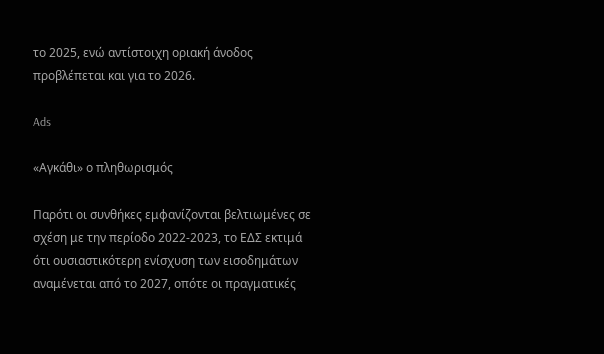το 2025, ενώ αντίστοιχη οριακή άνοδος προβλέπεται και για το 2026.

Ads

«Αγκάθι» ο πληθωρισμός

Παρότι οι συνθήκες εμφανίζονται βελτιωμένες σε σχέση με την περίοδο 2022-2023, το ΕΔΣ εκτιμά ότι ουσιαστικότερη ενίσχυση των εισοδημάτων αναμένεται από το 2027, οπότε οι πραγματικές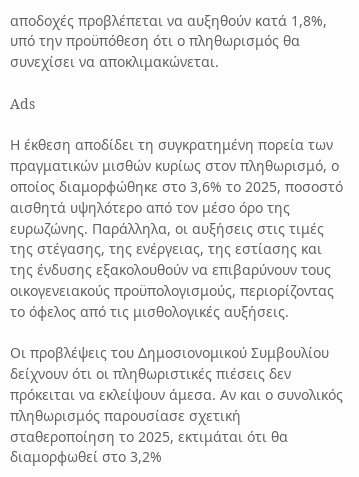αποδοχές προβλέπεται να αυξηθούν κατά 1,8%, υπό την προϋπόθεση ότι ο πληθωρισμός θα συνεχίσει να αποκλιμακώνεται.

Ads

Η έκθεση αποδίδει τη συγκρατημένη πορεία των πραγματικών μισθών κυρίως στον πληθωρισμό, ο οποίος διαμορφώθηκε στο 3,6% το 2025, ποσοστό αισθητά υψηλότερο από τον μέσο όρο της ευρωζώνης. Παράλληλα, οι αυξήσεις στις τιμές της στέγασης, της ενέργειας, της εστίασης και της ένδυσης εξακολουθούν να επιβαρύνουν τους οικογενειακούς προϋπολογισμούς, περιορίζοντας το όφελος από τις μισθολογικές αυξήσεις.

Οι προβλέψεις του Δημοσιονομικού Συμβουλίου δείχνουν ότι οι πληθωριστικές πιέσεις δεν πρόκειται να εκλείψουν άμεσα. Αν και ο συνολικός πληθωρισμός παρουσίασε σχετική σταθεροποίηση το 2025, εκτιμάται ότι θα διαμορφωθεί στο 3,2%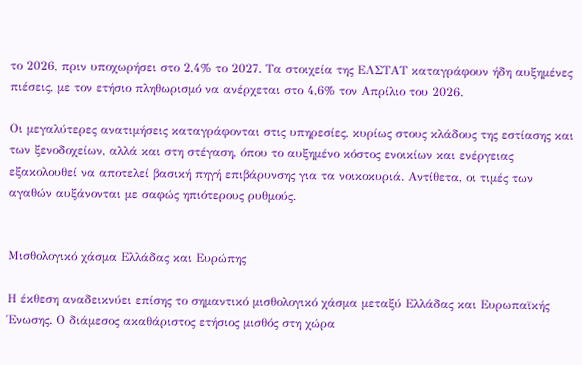το 2026, πριν υποχωρήσει στο 2,4% το 2027. Τα στοιχεία της ΕΛΣΤΑΤ καταγράφουν ήδη αυξημένες πιέσεις, με τον ετήσιο πληθωρισμό να ανέρχεται στο 4,6% τον Απρίλιο του 2026.

Οι μεγαλύτερες ανατιμήσεις καταγράφονται στις υπηρεσίες, κυρίως στους κλάδους της εστίασης και των ξενοδοχείων, αλλά και στη στέγαση, όπου το αυξημένο κόστος ενοικίων και ενέργειας εξακολουθεί να αποτελεί βασική πηγή επιβάρυνσης για τα νοικοκυριά. Αντίθετα, οι τιμές των αγαθών αυξάνονται με σαφώς ηπιότερους ρυθμούς.


Μισθολογικό χάσμα Ελλάδας και Ευρώπης

Η έκθεση αναδεικνύει επίσης το σημαντικό μισθολογικό χάσμα μεταξύ Ελλάδας και Ευρωπαϊκής Ένωσης. Ο διάμεσος ακαθάριστος ετήσιος μισθός στη χώρα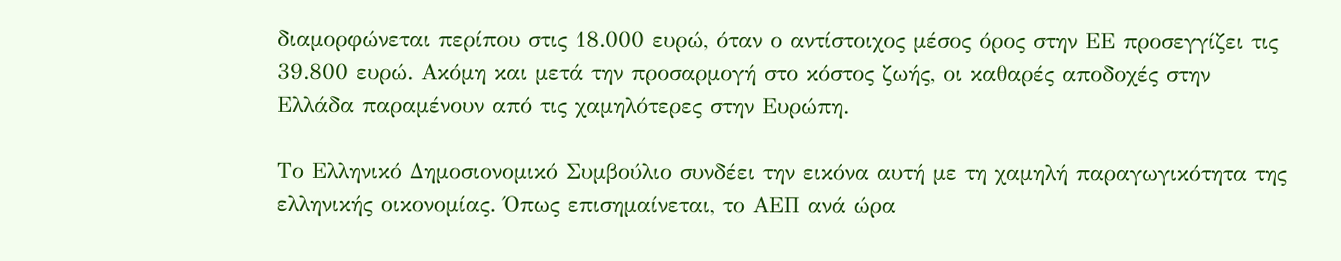διαμορφώνεται περίπου στις 18.000 ευρώ, όταν ο αντίστοιχος μέσος όρος στην ΕΕ προσεγγίζει τις 39.800 ευρώ. Ακόμη και μετά την προσαρμογή στο κόστος ζωής, οι καθαρές αποδοχές στην Ελλάδα παραμένουν από τις χαμηλότερες στην Ευρώπη.

Το Ελληνικό Δημοσιονομικό Συμβούλιο συνδέει την εικόνα αυτή με τη χαμηλή παραγωγικότητα της ελληνικής οικονομίας. Όπως επισημαίνεται, το ΑΕΠ ανά ώρα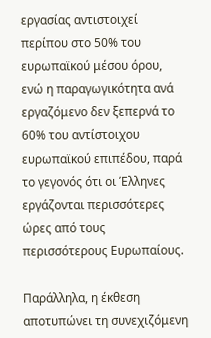εργασίας αντιστοιχεί περίπου στο 50% του ευρωπαϊκού μέσου όρου, ενώ η παραγωγικότητα ανά εργαζόμενο δεν ξεπερνά το 60% του αντίστοιχου ευρωπαϊκού επιπέδου, παρά το γεγονός ότι οι Έλληνες εργάζονται περισσότερες ώρες από τους περισσότερους Ευρωπαίους.

Παράλληλα, η έκθεση αποτυπώνει τη συνεχιζόμενη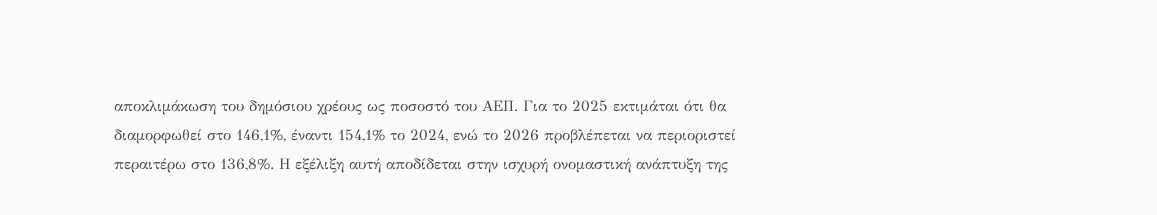αποκλιμάκωση του δημόσιου χρέους ως ποσοστό του ΑΕΠ. Για το 2025 εκτιμάται ότι θα διαμορφωθεί στο 146,1%, έναντι 154,1% το 2024, ενώ το 2026 προβλέπεται να περιοριστεί περαιτέρω στο 136,8%. Η εξέλιξη αυτή αποδίδεται στην ισχυρή ονομαστική ανάπτυξη της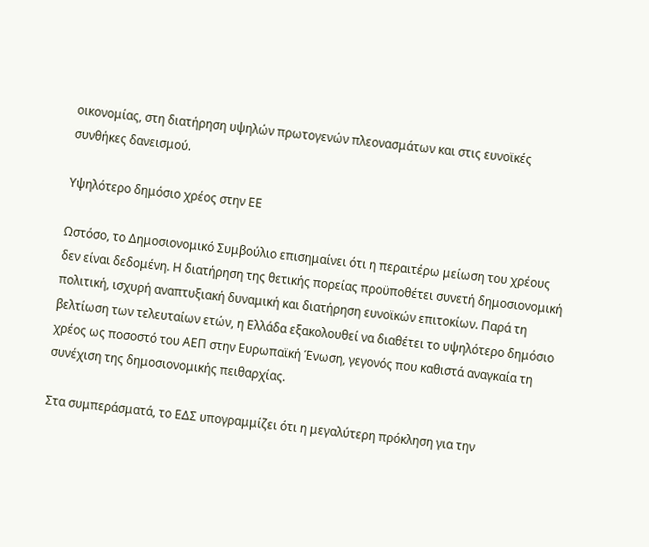οικονομίας, στη διατήρηση υψηλών πρωτογενών πλεονασμάτων και στις ευνοϊκές συνθήκες δανεισμού.

Υψηλότερο δημόσιο χρέος στην ΕΕ

Ωστόσο, το Δημοσιονομικό Συμβούλιο επισημαίνει ότι η περαιτέρω μείωση του χρέους δεν είναι δεδομένη. Η διατήρηση της θετικής πορείας προϋποθέτει συνετή δημοσιονομική πολιτική, ισχυρή αναπτυξιακή δυναμική και διατήρηση ευνοϊκών επιτοκίων. Παρά τη βελτίωση των τελευταίων ετών, η Ελλάδα εξακολουθεί να διαθέτει το υψηλότερο δημόσιο χρέος ως ποσοστό του ΑΕΠ στην Ευρωπαϊκή Ένωση, γεγονός που καθιστά αναγκαία τη συνέχιση της δημοσιονομικής πειθαρχίας.

Στα συμπεράσματά, το ΕΔΣ υπογραμμίζει ότι η μεγαλύτερη πρόκληση για την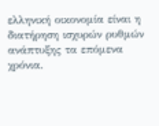ελληνική οικονομία είναι η διατήρηση ισχυρών ρυθμών ανάπτυξης τα επόμενα χρόνια.